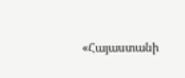«Հայաստանի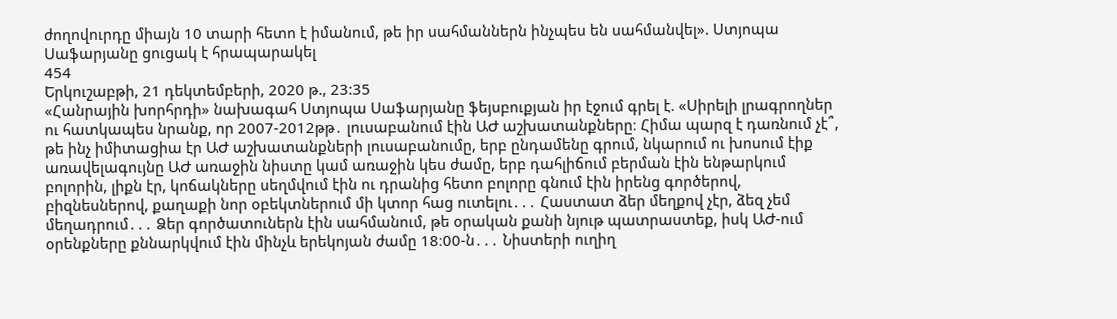ժողովուրդը միայն 10 տարի հետո է իմանում, թե իր սահմաններն ինչպես են սահմանվել». Ստյոպա Սաֆարյանը ցուցակ է հրապարակել
454
Երկուշաբթի, 21 դեկտեմբերի, 2020 թ., 23:35
«Հանրային խորհրդի» նախագահ Ստյոպա Սաֆարյանը ֆեյսբուքյան իր էջում գրել է. «Սիրելի լրագրողներ ու հատկապես նրանք, որ 2007-2012թթ․ լուսաբանում էին ԱԺ աշխատանքները։ Հիմա պարզ է դառնում չէ՞, թե ինչ իմիտացիա էր ԱԺ աշխատանքների լուսաբանումը, երբ ընդամենը գրում, նկարում ու խոսում էիք առավելագույնը ԱԺ առաջին նիստը կամ առաջին կես ժամը, երբ դահլիճում բերման էին ենթարկում բոլորին, լիքն էր, կոճակները սեղմվում էին ու դրանից հետո բոլորը գնում էին իրենց գործերով, բիզնեսներով, քաղաքի նոր օբեկտներում մի կտոր հաց ուտելու․․․ Հաստատ ձեր մեղքով չէր, ձեզ չեմ մեղադրում․․․ Ձեր գործատուներն էին սահմանում, թե օրական քանի նյութ պատրաստեք, իսկ ԱԺ-ում օրենքները քննարկվում էին մինչև երեկոյան ժամը 18։00-ն․․․ Նիստերի ուղիղ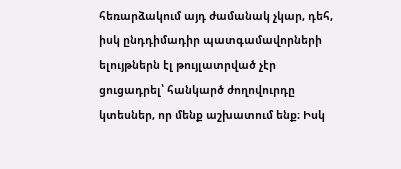հեռարձակում այդ ժամանակ չկար, դեհ, իսկ ընդդիմադիր պատգամավորների ելույթներն էլ թույլատրված չէր ցուցադրել՝ հանկարծ ժողովուրդը կտեսներ, որ մենք աշխատում ենք։ Իսկ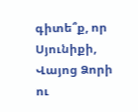գիտե՞ք, որ Սյունիքի, Վայոց Ձորի ու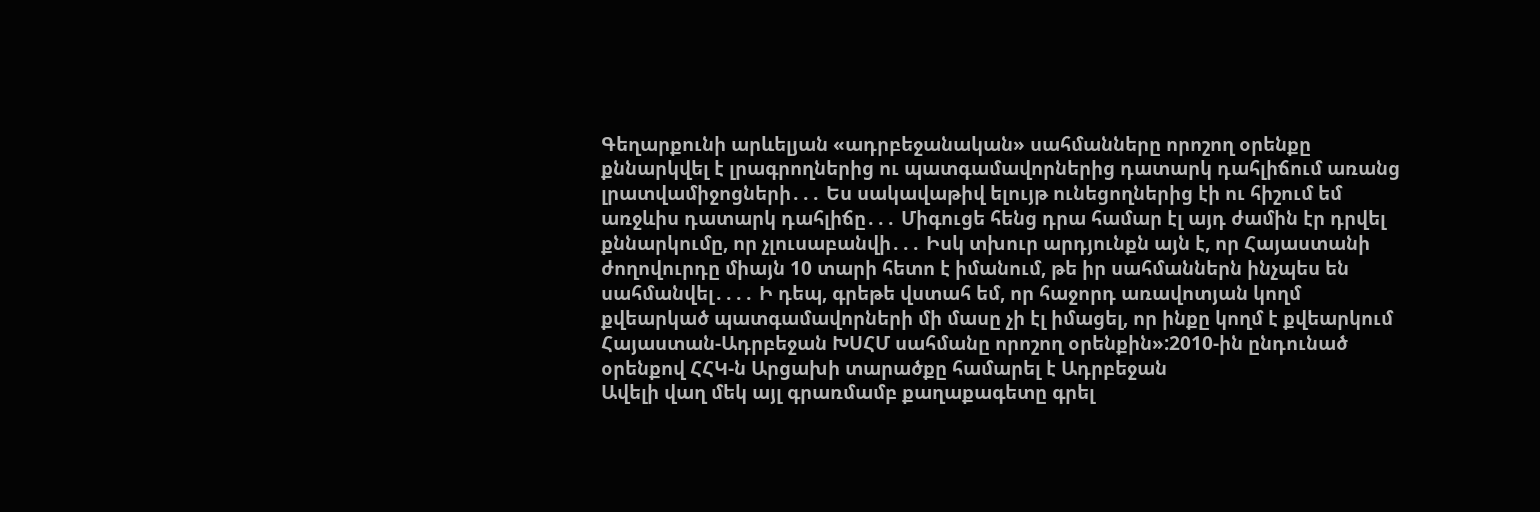Գեղարքունի արևելյան «ադրբեջանական» սահմանները որոշող օրենքը քննարկվել է լրագրողներից ու պատգամավորներից դատարկ դահլիճում առանց լրատվամիջոցների․․․ Ես սակավաթիվ ելույթ ունեցողներից էի ու հիշում եմ առջևիս դատարկ դահլիճը․․․ Միգուցե հենց դրա համար էլ այդ ժամին էր դրվել քննարկումը, որ չլուսաբանվի․․․ Իսկ տխուր արդյունքն այն է, որ Հայաստանի ժողովուրդը միայն 10 տարի հետո է իմանում, թե իր սահմաններն ինչպես են սահմանվել․․․․ Ի դեպ, գրեթե վստահ եմ, որ հաջորդ առավոտյան կողմ քվեարկած պատգամավորների մի մասը չի էլ իմացել, որ ինքը կողմ է քվեարկում Հայաստան-Ադրբեջան ԽՍՀՄ սահմանը որոշող օրենքին»:2010-ին ընդունած օրենքով ՀՀԿ-ն Արցախի տարածքը համարել է Ադրբեջան
Ավելի վաղ մեկ այլ գրառմամբ քաղաքագետը գրել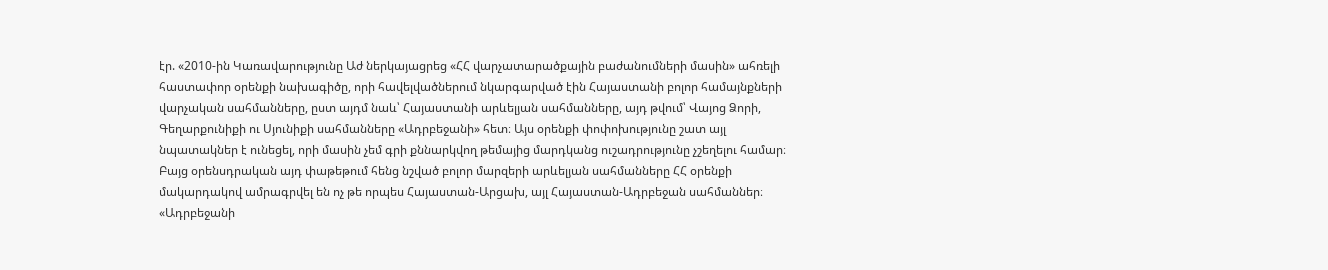էր. «2010-ին Կառավարությունը Աժ ներկայացրեց «ՀՀ վարչատարածքային բաժանումների մասին» ահռելի հաստափոր օրենքի նախագիծը, որի հավելվածներում նկարգարված էին Հայաստանի բոլոր համայնքների վարչական սահմանները, ըստ այդմ նաև՝ Հայաստանի արևելյան սահմանները, այդ թվում՝ Վայոց Ձորի, Գեղարքունիքի ու Սյունիքի սահմանները «Ադրբեջանի» հետ։ Այս օրենքի փոփոխությունը շատ այլ նպատակներ է ունեցել, որի մասին չեմ գրի քննարկվող թեմայից մարդկանց ուշադրությունը չշեղելու համար։ Բայց օրենսդրական այդ փաթեթում հենց նշված բոլոր մարզերի արևելյան սահմանները ՀՀ օրենքի մակարդակով ամրագրվել են ոչ թե որպես Հայաստան-Արցախ, այլ Հայաստան-Ադրբեջան սահմաններ։ «Ադրբեջանի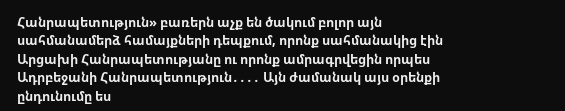Հանրապետություն» բառերն աչք են ծակում բոլոր այն սահմանամերձ համայքների դեպքում, որոնք սահմանակից էին Արցախի Հանրապետությանը ու որոնք ամրագրվեցին որպես Ադրբեջանի Հանրապետություն․․․․ Այն ժամանակ այս օրենքի ընդունումը ես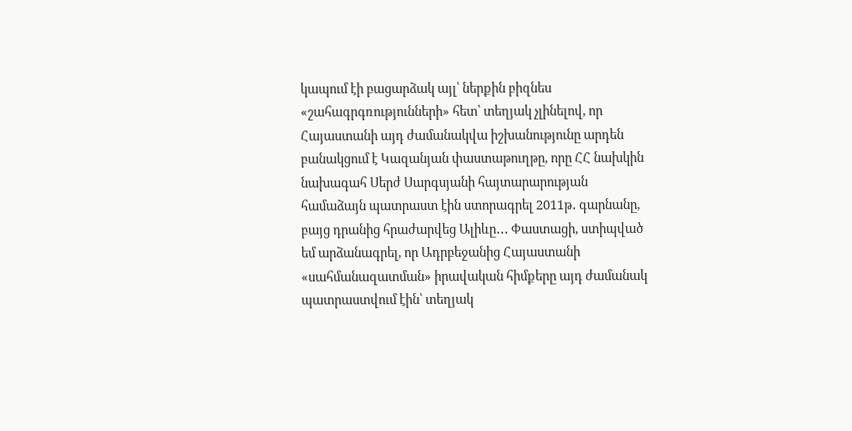կապում էի բացարձակ այլ՝ ներքին բիզնես «շահագրգռությունների» հետ՝ տեղյակ չլինելով, որ Հայաստանի այդ ժամանակվա իշխանությունը արդեն բանակցում է Կազանյան փաստաթուղթը, որը ՀՀ նախկին նախագահ Սերժ Սարգսյանի հայտարարության համաձայն պատրաստ էին ստորագրել 2011թ․ գարնանը, բայց դրանից հրաժարվեց Ալիևը․․․ Փաստացի, ստիպված եմ արձանագրել, որ Ադրբեջանից Հայաստանի «սահմանազատման» իրավական հիմքերը այդ ժամանակ պատրաստվում էին՝ տեղյակ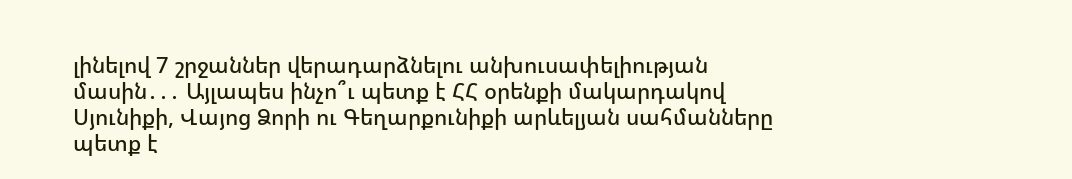լինելով 7 շրջաններ վերադարձնելու անխուսափելիության մասին․․․ Այլապես ինչո՞ւ պետք է ՀՀ օրենքի մակարդակով Սյունիքի, Վայոց Ձորի ու Գեղարքունիքի արևելյան սահմանները պետք է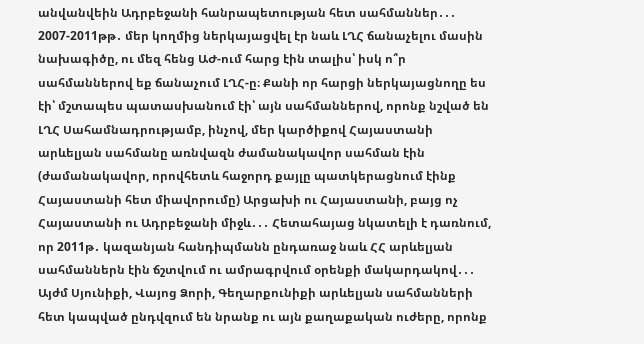անվանվեին Ադրբեջանի հանրապետության հետ սահմաններ․․․ 2007-2011թթ․ մեր կողմից ներկայացվել էր նաև ԼՂՀ ճանաչելու մասին նախագիծը, ու մեզ հենց ԱԺ-ում հարց էին տալիս՝ իսկ ո՞ր սահմաններով եք ճանաչում ԼՂՀ-ը։ Քանի որ հարցի ներկայացնողը ես էի՝ մշտապես պատասխանում էի՝ այն սահմաններով, որոնք նշված են ԼՂՀ Սահամնադրությամբ, ինչով, մեր կարծիքով Հայաստանի արևելյան սահմանը առնվազն ժամանակավոր սահման էին (ժամանակավոր, որովհետև հաջորդ քայլը պատկերացնում էինք Հայաստանի հետ միավորումը) Արցախի ու Հայաստանի, բայց ոչ Հայաստանի ու Ադրբեջանի միջև․․․ Հետահայաց նկատելի է դառնում, որ 2011թ․ կազանյան հանդիպմանն ընդառաջ նաև ՀՀ արևելյան սահմաններն էին ճշտվում ու ամրագրվում օրենքի մակարդակով․․․ Այժմ Սյունիքի, Վայոց Ձորի, Գեղարքունիքի արևելյան սահմանների հետ կապված ընդվզում են նրանք ու այն քաղաքական ուժերը, որոնք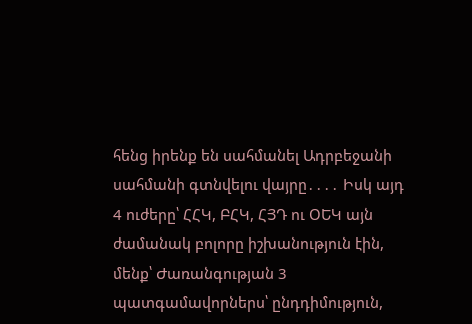հենց իրենք են սահմանել Ադրբեջանի սահմանի գտնվելու վայրը․․․․ Իսկ այդ 4 ուժերը՝ ՀՀԿ, ԲՀԿ, ՀՅԴ ու ՕԵԿ այն ժամանակ բոլորը իշխանություն էին, մենք՝ Ժառանգության 3 պատգամավորներս՝ ընդդիմություն,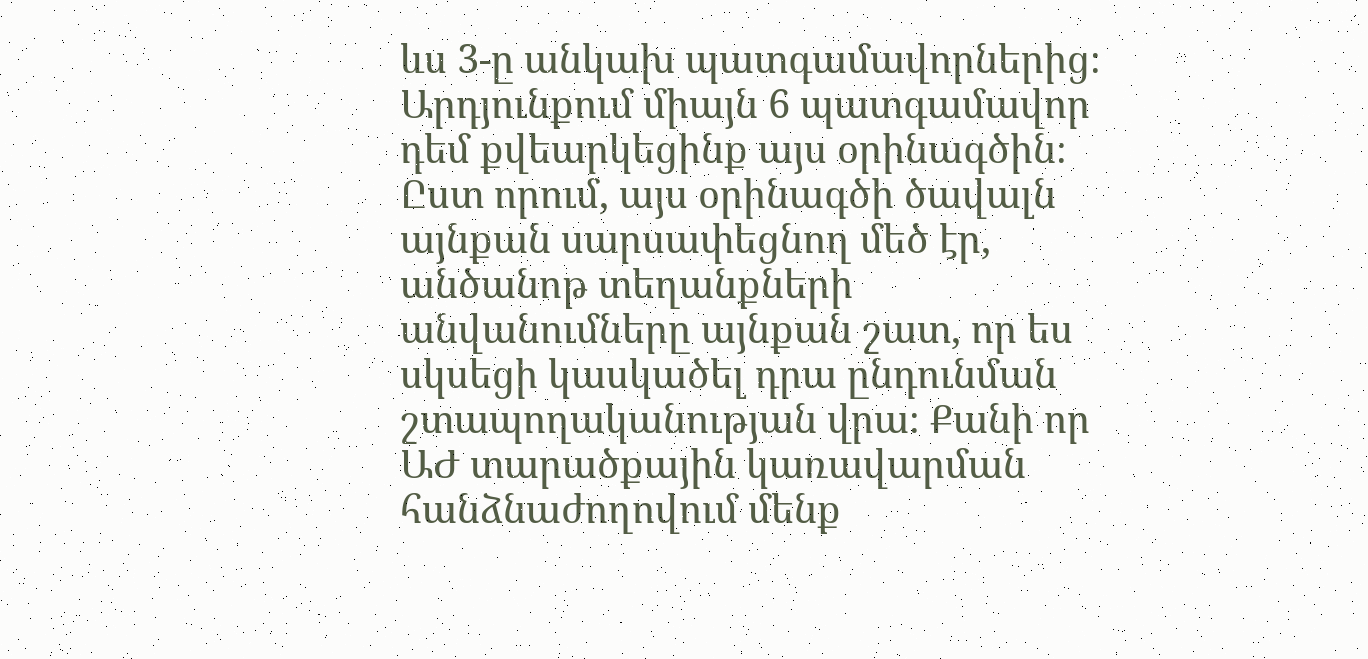ևս 3-ը անկախ պատգամավորներից։ Արդյունքում միայն 6 պատգամավոր դեմ քվեարկեցինք այս օրինագծին։ Ըստ որում, այս օրինագծի ծավալն այնքան սարսափեցնող մեծ էր, անծանոթ տեղանքների անվանումները այնքան շատ, որ ես սկսեցի կասկածել դրա ընդունման շտապողականության վրա։ Քանի որ ԱԺ տարածքային կառավարման հանձնաժողովում մենք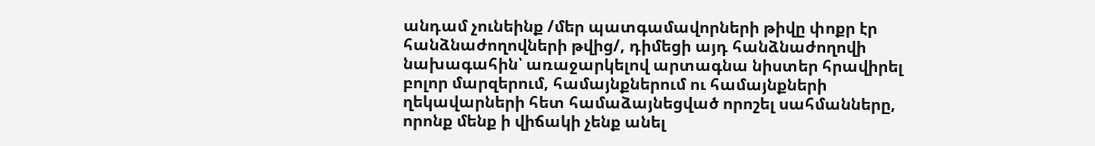անդամ չունեինք /մեր պատգամավորների թիվը փոքր էր հանձնաժողովների թվից/, դիմեցի այդ հանձնաժողովի նախագահին՝ առաջարկելով արտագնա նիստեր հրավիրել բոլոր մարզերում, համայնքներում ու համայնքների ղեկավարների հետ համաձայնեցված որոշել սահմանները, որոնք մենք ի վիճակի չենք անել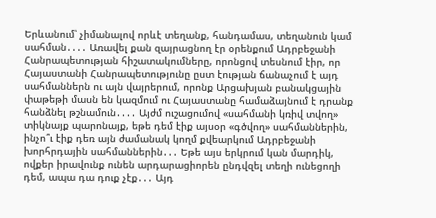Երևանում՝ չիմանալով որևէ տեղանք, հանդամաս, տեղանուն կամ սահման․․․․ Առավել քան զայրացնող էր օրենքում Ադրբեջանի Հանրապետության հիշատակումները, որոնցով տեսնում էիր, որ Հայաստանի Հանրապետությունը ըստ էության ճանաչում է այդ սահմաններն ու այն վայրերում, որոնք Արցախյան բանակցային փաթեթի մասն են կազմում ու Հայաստանը համաձայնում է դրանք հանձնել թշնամուն․․․․ Այժմ ուշացումով «սահմանի կռիվ տվող» տիկնայք պարոնայք, եթե դեմ էիք այսօր «գծվող» սահմաններին, ինչո՞ւ էիք դեռ այն ժամանակ կողմ քվեարկում Ադրբեջանի խորհրդային սահմաններին․․․ Եթե այս երկրում կան մարդիկ, ովքեր իրավունք ունեն արդարացիորեն ընդվզել տեղի ունեցողի դեմ, ապա դա դուք չէք․․․ Այդ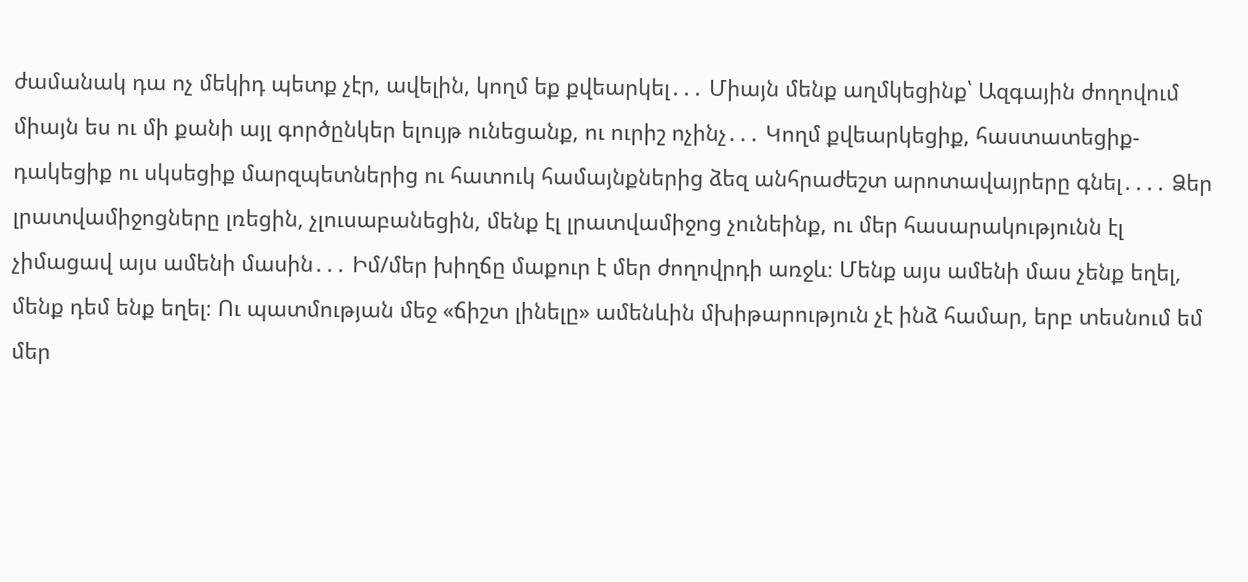ժամանակ դա ոչ մեկիդ պետք չէր, ավելին, կողմ եք քվեարկել․․․ Միայն մենք աղմկեցինք՝ Ազգային ժողովում միայն ես ու մի քանի այլ գործընկեր ելույթ ունեցանք, ու ուրիշ ոչինչ․․․ Կողմ քվեարկեցիք, հաստատեցիք-դակեցիք ու սկսեցիք մարզպետներից ու հատուկ համայնքներից ձեզ անհրաժեշտ արոտավայրերը գնել․․․․ Ձեր լրատվամիջոցները լռեցին, չլուսաբանեցին, մենք էլ լրատվամիջոց չունեինք, ու մեր հասարակությունն էլ չիմացավ այս ամենի մասին․․․ Իմ/մեր խիղճը մաքուր է մեր ժողովրդի առջև։ Մենք այս ամենի մաս չենք եղել, մենք դեմ ենք եղել։ Ու պատմության մեջ «ճիշտ լինելը» ամենևին մխիթարություն չէ ինձ համար, երբ տեսնում եմ մեր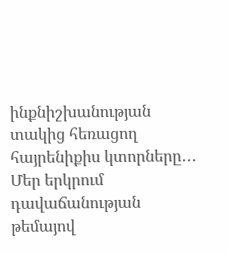ինքնիշխանության տակից հեռացող հայրենիքիս կտորները․․․ Մեր երկրում դավաճանության թեմայով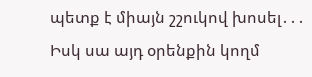պետք է միայն շշուկով խոսել․․․ Իսկ սա այդ օրենքին կողմ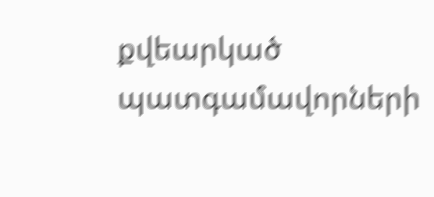քվեարկած պատգամավորների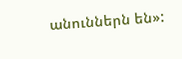անուններն են»: